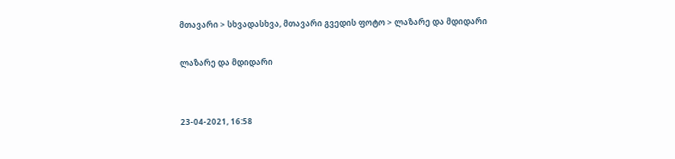მთავარი > სხვადასხვა, მთავარი გვედის ფოტო > ლაზარე და მდიდარი

ლაზარე და მდიდარი


23-04-2021, 16:58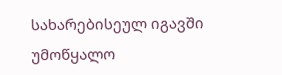სახარებისეულ იგავში უმოწყალო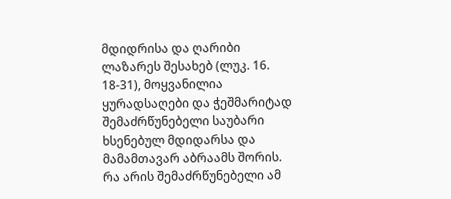მდიდრისა და ღარიბი ლაზარეს შესახებ (ლუკ. 16. 18-31), მოყვანილია ყურადსაღები და ჭეშმარიტად შემაძრწუნებელი საუბარი ხსენებულ მდიდარსა და მამამთავარ აბრაამს შორის. რა არის შემაძრწუნებელი ამ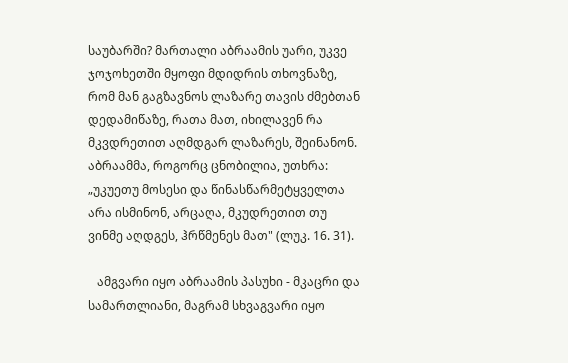საუბარში? მართალი აბრაამის უარი, უკვე ჯოჯოხეთში მყოფი მდიდრის თხოვნაზე, რომ მან გაგზავნოს ლაზარე თავის ძმებთან დედამიწაზე, რათა მათ, იხილავენ რა მკვდრეთით აღმდგარ ლაზარეს, შეინანონ. აბრაამმა, როგორც ცნობილია, უთხრა: „უკუეთუ მოსესი და წინასწარმეტყველთა არა ისმინონ, არცაღა, მკუდრეთით თუ ვინმე აღდგეს, ჰრწმენეს მათ" (ლუკ. 16. 31).

   ამგვარი იყო აბრაამის პასუხი - მკაცრი და სამართლიანი, მაგრამ სხვაგვარი იყო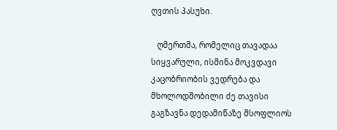ღვთის პასუხი.

   ღმერთმა, რომელიც თავადაა სიყვარული, ისმინა მოკვდავი კაცობრიობის ვედრება და მხოლოდშობილი ძე თავისი გაგზავნა დედამიწაზე მსოფლიოს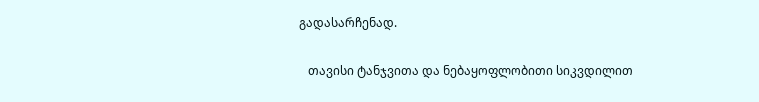გადასარჩენად.

   თავისი ტანჯვითა და ნებაყოფლობითი სიკვდილით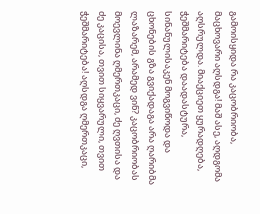გამოისყიდა რა კაცობრიობა, მაცხოვარი აღსდგა! მაშ ასე, აღდგომა აღსრულდა. მიაქციეთ ყურადღება, ჭეშმარიტება დაადასტურა, სინანულისაკენ მოგვიწოდა და ცხონების გზა გვიქადაგა არა ღარიბმა ლაზარემ, არამედ ვინ? კაცობრიობას მოევლინა ღმერთკაცი, ძე ღვთისა და ძე კაცისა, თვით სიყვარული, თვით ჭეშმარიტება! აღსდგა ღმერთკაცი,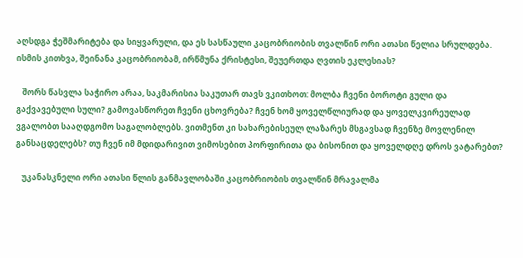აღსდგა ჭეშმარიტება და სიყვარული, და ეს სასწაული კაცობრიობის თვალწინ ორი ათასი წელია სრულდება. ისმის კითხვა, შეინანა კაცობრიობამ, ირწმუნა ქრისტესი, შეუერთდა ღვთის ეკლესიას?

   შორს წასვლა საჭირო არაა, საკმარისია საკუთარ თავს ვკითხოთ: მოლბა ჩვენი ბოროტი გული და გაქვავებული სული? გამოვასწორეთ ჩვენი ცხოვრება? ჩვენ ხომ ყოველწლიურად და ყოველკვირეულად ვგალობთ სააღდგომო საგალობლებს. ვითმენთ კი სახარებისეულ ლაზარეს მსგავსად ჩვენზე მოვლენილ განსაცდელებს? თუ ჩვენ იმ მდიდარივით ვიმოსებით პორფირითა და ბისონით და ყოველდღე დროს ვატარებთ?

   უკანასკნელი ორი ათასი წლის განმავლობაში კაცობრიობის თვალწინ მრავალმა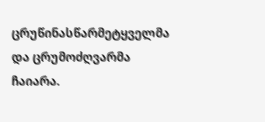ცრუწინასწარმეტყველმა და ცრუმოძღვარმა ჩაიარა.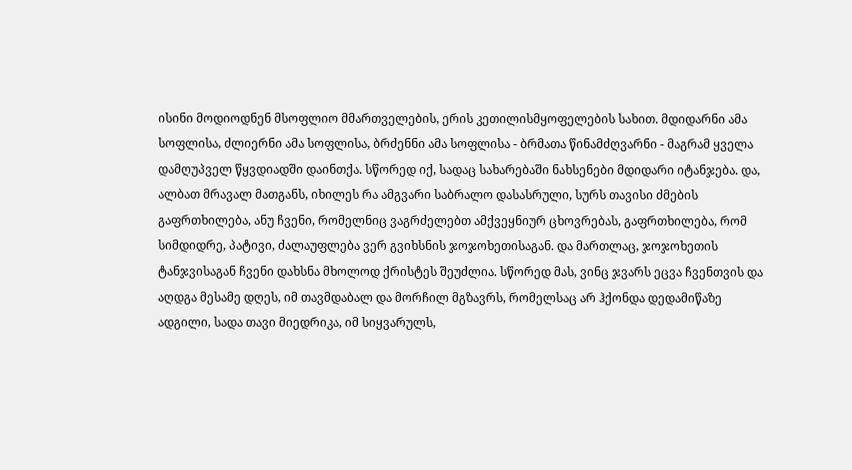ისინი მოდიოდნენ მსოფლიო მმართველების, ერის კეთილისმყოფელების სახით. მდიდარნი ამა სოფლისა, ძლიერნი ამა სოფლისა, ბრძენნი ამა სოფლისა - ბრმათა წინამძღვარნი - მაგრამ ყველა დამღუპველ წყვდიადში დაინთქა. სწორედ იქ, სადაც სახარებაში ნახსენები მდიდარი იტანჯება. და, ალბათ მრავალ მათგანს, იხილეს რა ამგვარი საბრალო დასასრული, სურს თავისი ძმების გაფრთხილება, ანუ ჩვენი, რომელნიც ვაგრძელებთ ამქვეყნიურ ცხოვრებას, გაფრთხილება, რომ სიმდიდრე, პატივი, ძალაუფლება ვერ გვიხსნის ჯოჯოხეთისაგან. და მართლაც, ჯოჯოხეთის ტანჯვისაგან ჩვენი დახსნა მხოლოდ ქრისტეს შეუძლია. სწორედ მას, ვინც ჯვარს ეცვა ჩვენთვის და აღდგა მესამე დღეს, იმ თავმდაბალ და მორჩილ მგზავრს, რომელსაც არ ჰქონდა დედამიწაზე ადგილი, სადა თავი მიედრიკა, იმ სიყვარულს,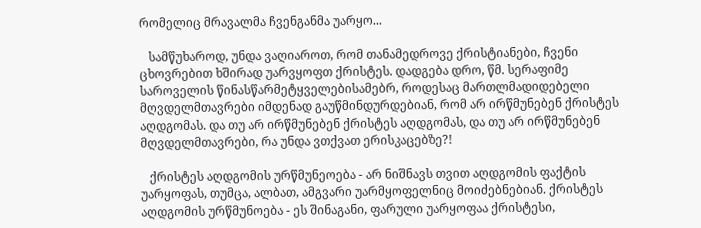რომელიც მრავალმა ჩვენგანმა უარყო...

   სამწუხაროდ, უნდა ვაღიაროთ, რომ თანამედროვე ქრისტიანები, ჩვენი ცხოვრებით ხშირად უარვყოფთ ქრისტეს. დადგება დრო, წმ. სერაფიმე საროველის წინასწარმეტყველებისამებრ, როდესაც მართლმადიდებელი მღვდელმთავრები იმდენად გაუწმინდურდებიან, რომ არ ირწმუნებენ ქრისტეს აღდგომას. და თუ არ ირწმუნებენ ქრისტეს აღდგომას, და თუ არ ირწმუნებენ მღვდელმთავრები, რა უნდა ვთქვათ ერისკაცებზე?!

   ქრისტეს აღდგომის ურწმუნეოება - არ ნიშნავს თვით აღდგომის ფაქტის უარყოფას, თუმცა, ალბათ, ამგვარი უარმყოფელნიც მოიძებნებიან. ქრისტეს აღდგომის ურწმუნოება - ეს შინაგანი, ფარული უარყოფაა ქრისტესი,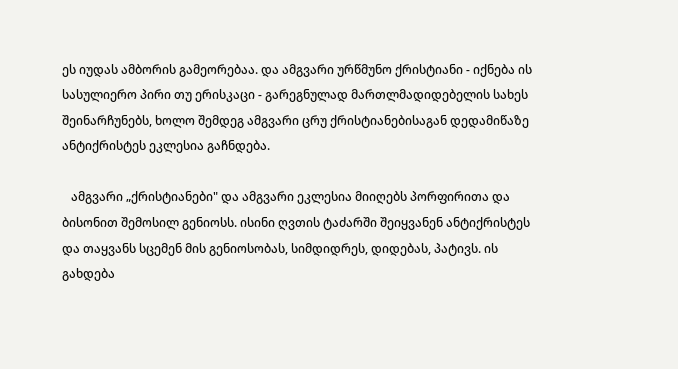ეს იუდას ამბორის გამეორებაა. და ამგვარი ურწმუნო ქრისტიანი - იქნება ის სასულიერო პირი თუ ერისკაცი - გარეგნულად მართლმადიდებელის სახეს შეინარჩუნებს, ხოლო შემდეგ ამგვარი ცრუ ქრისტიანებისაგან დედამიწაზე ანტიქრისტეს ეკლესია გაჩნდება.

   ამგვარი „ქრისტიანები" და ამგვარი ეკლესია მიიღებს პორფირითა და ბისონით შემოსილ გენიოსს. ისინი ღვთის ტაძარში შეიყვანენ ანტიქრისტეს და თაყვანს სცემენ მის გენიოსობას, სიმდიდრეს, დიდებას, პატივს. ის გახდება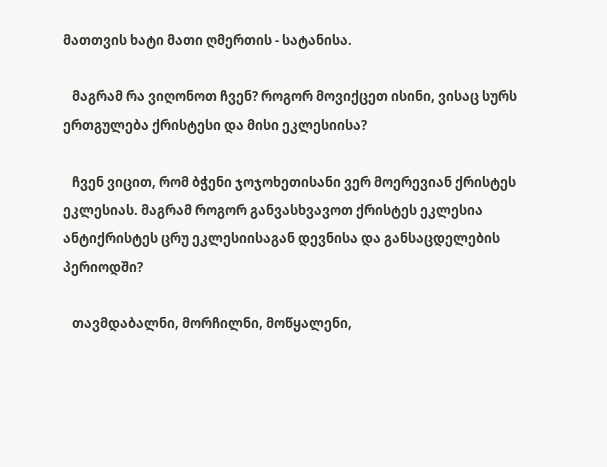მათთვის ხატი მათი ღმერთის - სატანისა.

   მაგრამ რა ვიღონოთ ჩვენ? როგორ მოვიქცეთ ისინი, ვისაც სურს ერთგულება ქრისტესი და მისი ეკლესიისა?

   ჩვენ ვიცით, რომ ბჭენი ჯოჯოხეთისანი ვერ მოერევიან ქრისტეს ეკლესიას. მაგრამ როგორ განვასხვავოთ ქრისტეს ეკლესია ანტიქრისტეს ცრუ ეკლესიისაგან დევნისა და განსაცდელების პერიოდში?

   თავმდაბალნი, მორჩილნი, მოწყალენი,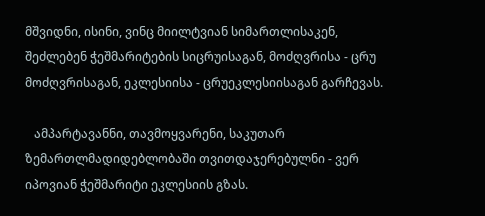მშვიდნი, ისინი, ვინც მიილტვიან სიმართლისაკენ, შეძლებენ ჭეშმარიტების სიცრუისაგან, მოძღვრისა - ცრუ მოძღვრისაგან, ეკლესიისა - ცრუეკლესიისაგან გარჩევას.

   ამპარტავანნი, თავმოყვარენი, საკუთარ ზემართლმადიდებლობაში თვითდაჯერებულნი - ვერ იპოვიან ჭეშმარიტი ეკლესიის გზას.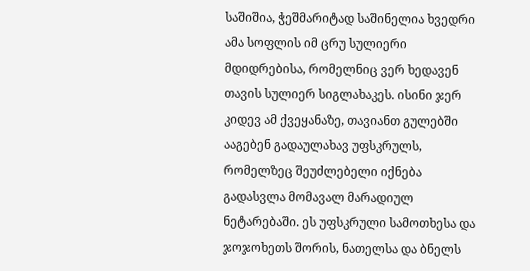საშიშია, ჭეშმარიტად საშინელია ხვედრი ამა სოფლის იმ ცრუ სულიერი მდიდრებისა, რომელნიც ვერ ხედავენ თავის სულიერ სიგლახაკეს. ისინი ჯერ კიდევ ამ ქვეყანაზე, თავიანთ გულებში ააგებენ გადაულახავ უფსკრულს, რომელზეც შეუძლებელი იქნება გადასვლა მომავალ მარადიულ ნეტარებაში. ეს უფსკრული სამოთხესა და ჯოჯოხეთს შორის, ნათელსა და ბნელს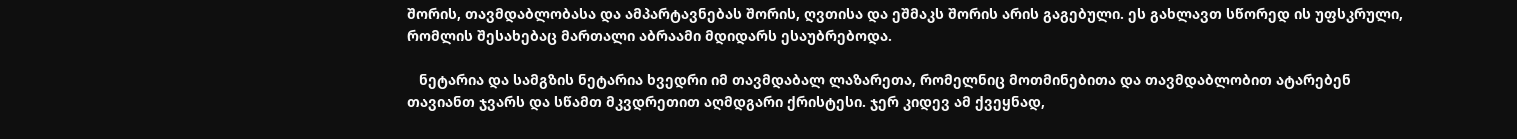შორის, თავმდაბლობასა და ამპარტავნებას შორის, ღვთისა და ეშმაკს შორის არის გაგებული. ეს გახლავთ სწორედ ის უფსკრული, რომლის შესახებაც მართალი აბრაამი მდიდარს ესაუბრებოდა.

   ნეტარია და სამგზის ნეტარია ხვედრი იმ თავმდაბალ ლაზარეთა, რომელნიც მოთმინებითა და თავმდაბლობით ატარებენ თავიანთ ჯვარს და სწამთ მკვდრეთით აღმდგარი ქრისტესი. ჯერ კიდევ ამ ქვეყნად,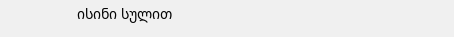ისინი სულით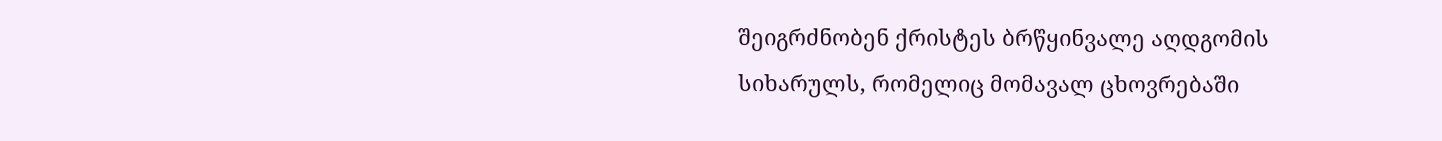შეიგრძნობენ ქრისტეს ბრწყინვალე აღდგომის სიხარულს, რომელიც მომავალ ცხოვრებაში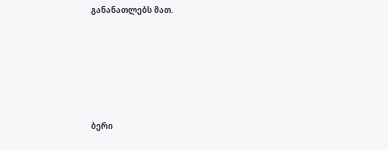განანათლებს მათ.







ბერი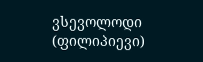ვსევოლოდი (ფილიპიევი)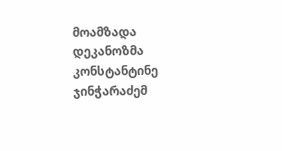მოამზადა დეკანოზმა კონსტანტინე ჯინჭარაძემ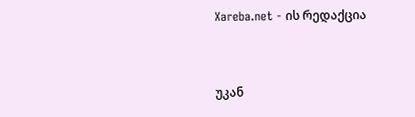Xareba.net - ის რედაქცია


უკან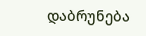დაბრუნება